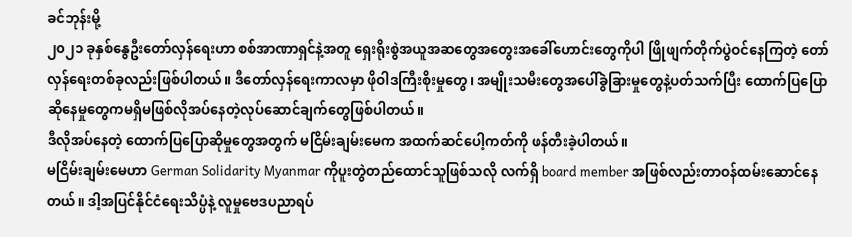ခင်ဘုန်းမို့
၂၀၂၁ ခုနှစ်နွေဦးတော်လှန်ရေးဟာ စစ်အာဏာရှင်နဲ့အတူ ရှေးရိုးစွဲအယူအဆတွေအတွေးအခေါ်ဟောင်းတွေကိုပါ ဖြိုဖျက်တိုက်ပွဲဝင်နေကြတဲ့ တော်လှန်ရေးတစ်ခုလည်းဖြစ်ပါတယ်။ ဒီတော်လှန်ရေးကာလမှာ ဖိုဝါဒကြီးစိုးမှုတွေ၊ အမျိုးသမီးတွေအပေါ်ခွဲခြားမှုတွေနဲ့ပတ်သက်ပြီး ထောက်ပြပြောဆိုနေမှုတွေကမရှိမဖြစ်လိုအပ်နေတဲ့လုပ်ဆောင်ချက်တွေဖြစ်ပါတယ်။
ဒီလိုအပ်နေတဲ့ ထောက်ပြပြောဆိုမှုတွေအတွက် မငြိမ်းချမ်းမေက အထက်ဆင်ပေါ့ကတ်ကို ဖန်တီးခဲ့ပါတယ်။
မငြိမ်းချမ်းမေဟာ German Solidarity Myanmar ကိုပူးတွဲတည်ထောင်သူဖြစ်သလို လက်ရှိ board member အဖြစ်လည်းတာဝန်ထမ်းဆောင်နေတယ်။ ဒါ့အပြင်နိုင်ငံရေးသိပ္ပံနဲ့ လူမှုဗေဒပညာရပ်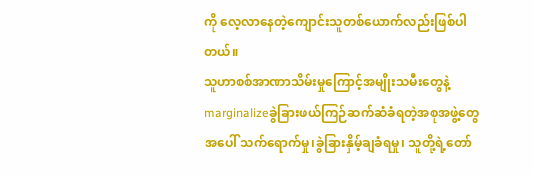ကို လေ့လာနေတဲ့ကျောင်းသူတစ်ယောက်လည်းဖြစ်ပါတယ်။
သူဟာစစ်အာဏာသိမ်းမှုကြောင့်အမျိုးသမီးတွေနဲ့ marginalizeခွဲခြားဖယ်ကြဉ်ဆက်ဆံခံရတဲ့အစုအဖွဲ့တွေအပေါ် သက်ရောက်မှု၊ခွဲခြားနှိမ့်ချခံရမှု၊ သူတို့ရဲ့တော်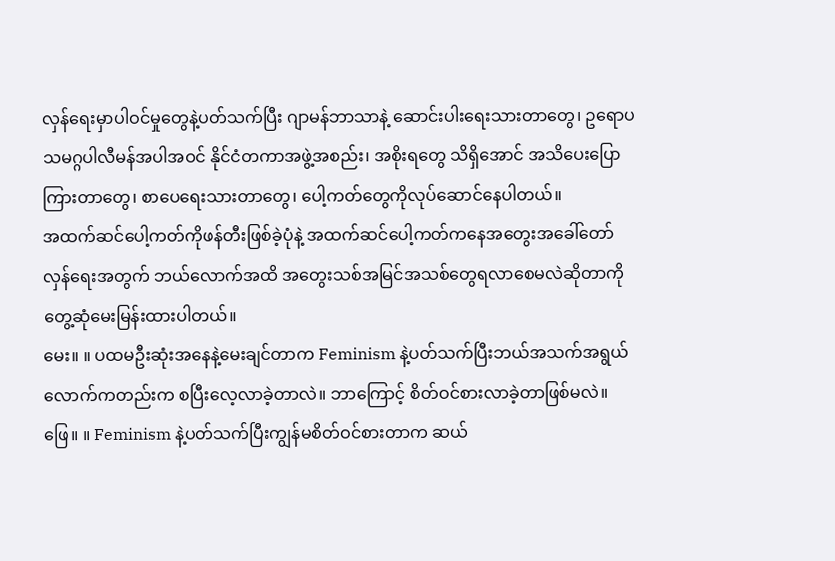လှန်ရေးမှာပါဝင်မှုတွေနဲ့ပတ်သက်ပြီး ဂျာမန်ဘာသာနဲ့ ဆောင်းပါးရေးသားတာတွေ၊ ဥရောပသမဂ္ဂပါလီမန်အပါအဝင် နိုင်ငံတကာအဖွဲ့အစည်း၊ အစိုးရတွေ သိရှိအောင် အသိပေးပြောကြားတာတွေ၊ စာပေရေးသားတာတွေ၊ ပေါ့ကတ်တွေကိုလုပ်ဆောင်နေပါတယ်။
အထက်ဆင်ပေါ့ကတ်ကိုဖန်တီးဖြစ်ခဲ့ပုံနဲ့ အထက်ဆင်ပေါ့ကတ်ကနေအတွေးအခေါ်တော်လှန်ရေးအတွက် ဘယ်လောက်အထိ အတွေးသစ်အမြင်အသစ်တွေရလာစေမလဲဆိုတာကို တွေ့ဆုံမေးမြန်းထားပါတယ်။
မေး။ ။ ပထမဦးဆုံးအနေနဲ့မေးချင်တာက Feminism နဲ့ပတ်သက်ပြီးဘယ်အသက်အရွယ်လောက်ကတည်းက စပြီးလေ့လာခဲ့တာလဲ။ ဘာကြောင့် စိတ်ဝင်စားလာခဲ့တာဖြစ်မလဲ။
ဖြေ။ ။ Feminism နဲ့ပတ်သက်ပြီးကျွန်မစိတ်ဝင်စားတာက ဆယ်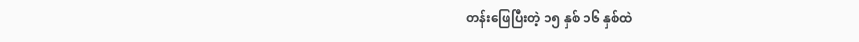တန်းဖြေပြီးတဲ့ ၁၅ နှစ် ၁၆ နှစ်ထဲ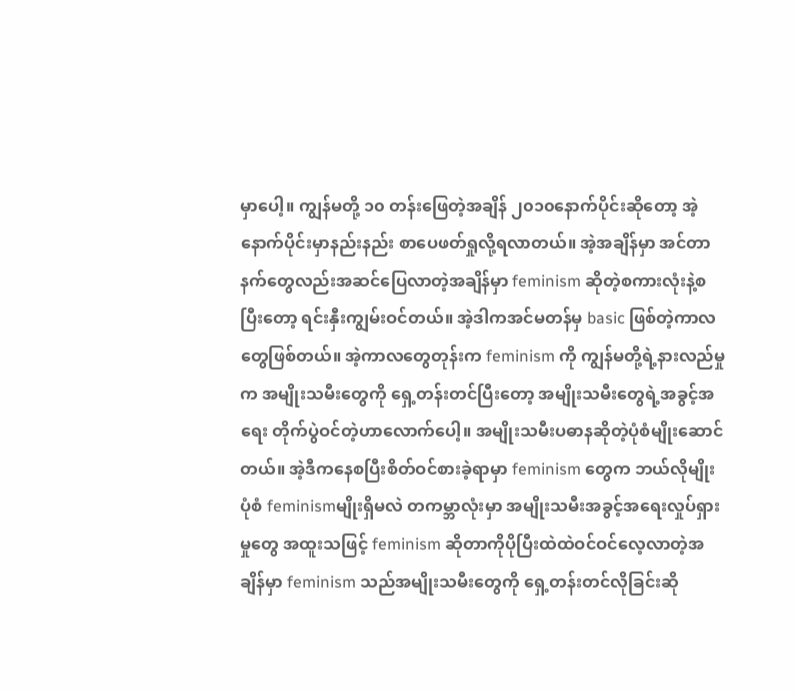မှာပေါ့။ ကျွန်မတို့ ၁၀ တန်းဖြေတဲ့အချိန် ၂၀၁၀နောက်ပိုင်းဆိုတော့ အဲ့နောက်ပိုင်းမှာနည်းနည်း စာပေဖတ်ရှုလို့ရလာတယ်။ အဲ့အချိန်မှာ အင်တာနက်တွေလည်းအဆင်ပြေလာတဲ့အချိန်မှာ feminism ဆိုတဲ့စကားလုံးနဲ့စပြီးတော့ ရင်းနှီးကျွမ်းဝင်တယ်။ အဲ့ဒါကအင်မတန်မှ basic ဖြစ်တဲ့ကာလတွေဖြစ်တယ်။ အဲ့ကာလတွေတုန်းက feminism ကို ကျွန်မတို့ရဲ့နားလည်မှုက အမျိုးသမီးတွေကို ရှေ့တန်းတင်ပြီးတော့ အမျိုးသမီးတွေရဲ့အခွင့်အရေး တိုက်ပွဲဝင်တဲ့ဟာလောက်ပေါ့။ အမျိုးသမီးပဓာနဆိုတဲ့ပုံစံမျိုးဆောင်တယ်။ အဲ့ဒီကနေစပြီးစိတ်ဝင်စားခဲ့ရာမှာ feminism တွေက ဘယ်လိုမျိုးပုံစံ feminismမျိုးရှိမလဲ တကမ္ဘာလုံးမှာ အမျိုးသမီးအခွင့်အရေးလှုပ်ရှားမှုတွေ အထူးသဖြင့် feminism ဆိုတာကိုပိုပြီးထဲထဲဝင်ဝင်လေ့လာတဲ့အချိန်မှာ feminism သည်အမျိုးသမီးတွေကို ရှေ့တန်းတင်လိုခြင်းဆို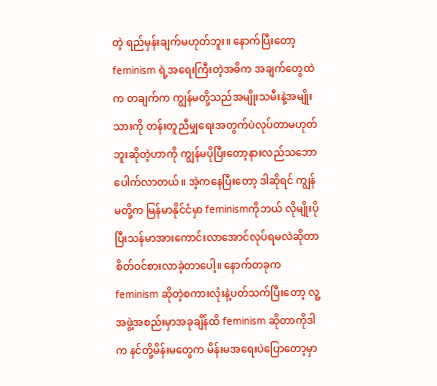တဲ့ ရည်မှန်းချက်မဟုတ်ဘူး။ နောက်ပြီးတော့feminism ရဲ့အရေးကြီးတဲ့အဓိက အချက်တွေထဲက တချက်က ကျွန်မတို့သည်အမျိုးသမီးနဲ့အမျိုးသားကို တန်းတူညီမျှရေးအတွက်ပဲလုပ်တာမဟုတ်ဘူးဆိုတဲ့ဟာကို ကျွန်မပိုပြီးတော့နားလည်သဘောပေါက်လာတယ်။ အဲ့ကနေပြီးတော့ ဒါဆိုရင် ကျွန်မတို့က မြန်မာနိုင်ငံမှာ feminismကိုဘယ် လိုမျိုးပိုပြီးသန်မာအားကောင်းလာအောင်လုပ်ရမလဲဆိုတာ စိတ်ဝင်စားလာခဲ့တာပေါ့။ နောက်တခုက feminism ဆိုတဲ့စကားလုံးနဲ့ပတ်သက်ပြီးတော့ လူ့အဖွဲ့အစည်းမှာအခုချိန်ထိ feminism ဆိုတာကိုဒါက နင်တို့မိန်းမတွေက မိန်းမအရေးပဲပြောတော့မှာ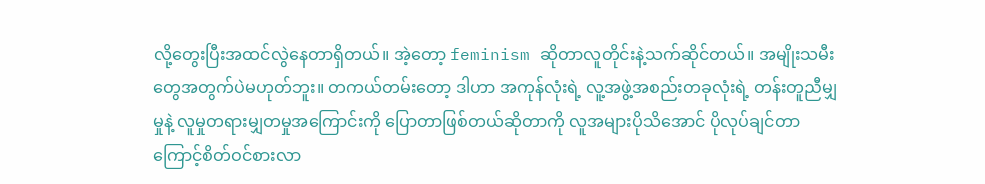လို့တွေးပြီးအထင်လွဲနေတာရှိတယ်။ အဲ့တော့ feminism ဆိုတာလူတိုင်းနဲ့သက်ဆိုင်တယ်။ အမျိုးသမီးတွေအတွက်ပဲမဟုတ်ဘူး။ တကယ်တမ်းတော့ ဒါဟာ အကုန်လုံးရဲ့ လူ့အဖွဲ့အစည်းတခုလုံးရဲ့ တန်းတူညီမျှမှုနဲ့ လူမှုတရားမျှတမှုအကြောင်းကို ပြောတာဖြစ်တယ်ဆိုတာကို လူအများပိုသိအောင် ပိုလုပ်ချင်တာကြောင့်စိတ်ဝင်စားလာ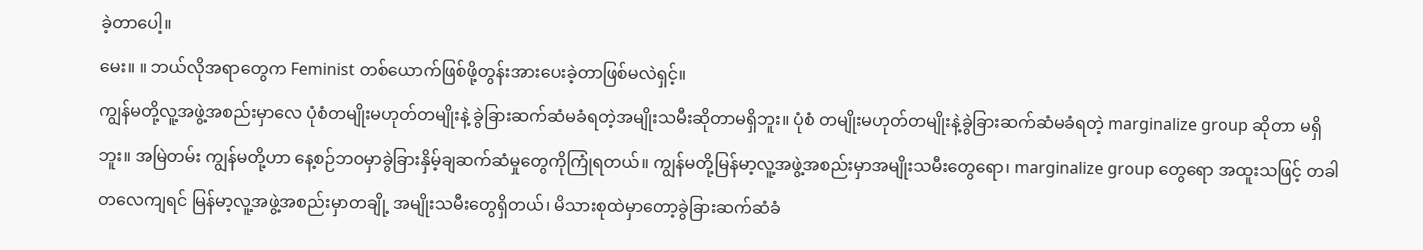ခဲ့တာပေါ့။
မေး။ ။ ဘယ်လိုအရာတွေက Feminist တစ်ယောက်ဖြစ်ဖို့တွန်းအားပေးခဲ့တာဖြစ်မလဲရှင့်။
ကျွန်မတို့လူ့အဖွဲ့အစည်းမှာလေ ပုံစံတမျိုးမဟုတ်တမျိုးနဲ့ ခွဲခြားဆက်ဆံမခံရတဲ့အမျိုးသမီးဆိုတာမရှိဘူး။ ပုံစံ တမျိုးမဟုတ်တမျိုးနဲ့ခွဲခြားဆက်ဆံမခံရတဲ့ marginalize group ဆိုတာ မရှိဘူး။ အမြဲတမ်း ကျွန်မတို့ဟာ နေ့စဉ်ဘဝမှာခွဲခြားနှိမ့်ချဆက်ဆံမှုတွေကိုကြုံရတယ်။ ကျွန်မတို့မြန်မာ့လူ့အဖွဲ့အစည်းမှာအမျိုးသမီးတွေရော၊ marginalize group တွေရော အထူးသဖြင့် တခါတလေကျရင် မြန်မာ့လူ့အဖွဲ့အစည်းမှာတချို့ အမျိုးသမီးတွေရှိတယ်၊ မိသားစုထဲမှာတော့ခွဲခြားဆက်ဆံခံ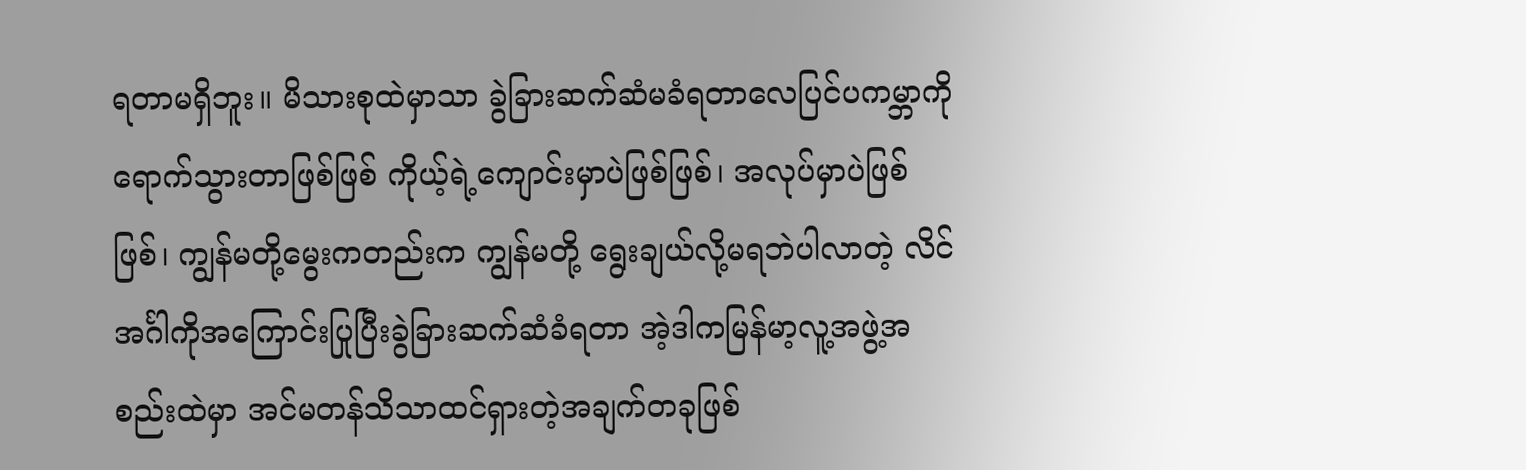ရတာမရှိဘူး။ မိသားစုထဲမှာသာ ခွဲခြားဆက်ဆံမခံရတာလေပြင်ပကမ္ဘာကို ရောက်သွားတာဖြစ်ဖြစ် ကိုယ့်ရဲ့ကျောင်းမှာပဲဖြစ်ဖြစ်၊ အလုပ်မှာပဲဖြစ်ဖြစ်၊ ကျွန်မတို့မွေးကတည်းက ကျွန်မတို့ ရွေးချယ်လို့မရဘဲပါလာတဲ့ လိင်အင်္ဂါကိုအကြောင်းပြုပြီးခွဲခြားဆက်ဆံခံရတာ အဲ့ဒါကမြန်မာ့လူ့အဖွဲ့အစည်းထဲမှာ အင်မတန်သိသာထင်ရှားတဲ့အချက်တခုဖြစ်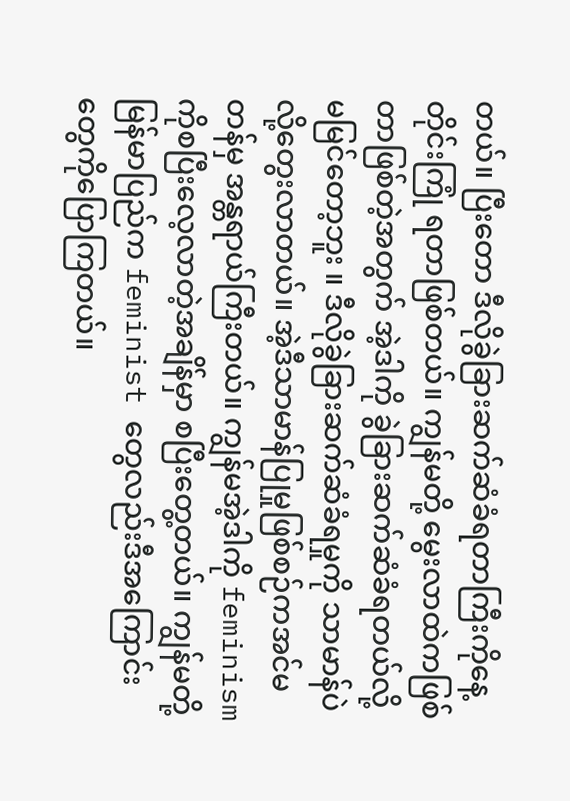တယ်။ ပြီးတော ဒီလိုခွဲခြားဆက်ဆံခံရတာကြီးကိုနေ့တိုင်းကြုံ ရတာဖြစ်တယ်။ ကျွန်မတို့ မွေးလာထဲကဖြစ်တာဖြစ်တဲ့အတွက် အဲ့ဒါကို ခွဲခြားဆက်ဆံခံရတယ်လို့ မမြင်တော့ဘူး ။ ဒီလိုခွဲခြားဆက်ဆံခံရမှုကို သာမာန်ပဲလို့တွေးလာတယ်။ အဲ့ဒီသာမာန်ပြုမှုဖြစ်စဉ်ကအင်မတန်မှ အန္တရာယ်ကြီးတယ်။ ကျွန်မအဲ့ဒါကို feminism ကိုစပြီးလေ့လာတဲ့အချိန်မှာ စပြီးတွေ့တယ်။ ကျွန်မတို့မြန်မာပြည်က feminist တွေလည်းဒီအကြောင်းတွေကိုပြောကြတယ်။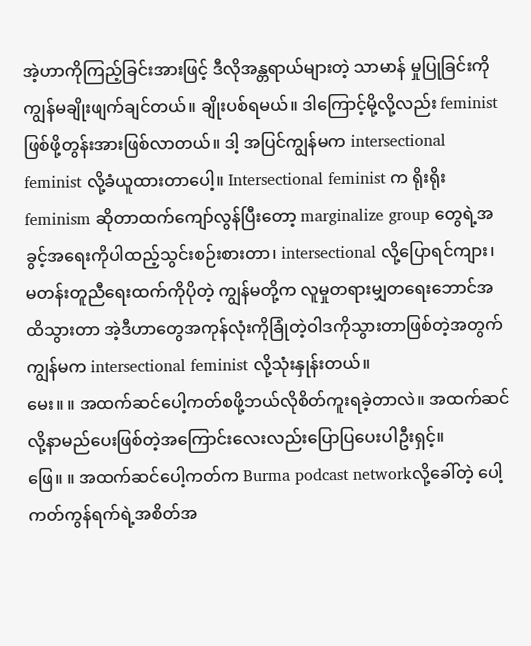အဲ့ဟာကိုကြည့်ခြင်းအားဖြင့် ဒီလိုအန္တရာယ်များတဲ့ သာမာန် မှုပြုခြင်းကိုကျွန်မချိုးဖျက်ချင်တယ်။ ချိုးပစ်ရမယ်။ ဒါကြောင့်မို့လို့လည်း feminist ဖြစ်ဖို့တွန်းအားဖြစ်လာတယ်။ ဒါ့ အပြင်ကျွန်မက intersectional feminist လို့ခံယူထားတာပေါ့။ Intersectional feminist က ရိုးရိုး feminism ဆိုတာထက်ကျော်လွန်ပြီးတော့ marginalize group တွေရဲ့အခွင့်အရေးကိုပါထည့်သွင်းစဉ်းစားတာ၊ intersectional လို့ပြောရင်ကျား၊ မတန်းတူညီရေးထက်ကိုပိုတဲ့ ကျွန်မတို့က လူမှုတရားမျှတရေးဘောင်အထိသွားတာ အဲ့ဒီဟာတွေအကုန်လုံးကိုခြုံတဲ့ဝါဒကိုသွားတာဖြစ်တဲ့အတွက် ကျွန်မက intersectional feminist လို့သုံးနှုန်းတယ်။
မေး။ ။ အထက်ဆင်ပေါ့ကတ်စဖို့ဘယ်လိုစိတ်ကူးရခဲ့တာလဲ။ အထက်ဆင်လို့နာမည်ပေးဖြစ်တဲ့အကြောင်းလေးလည်းပြောပြပေးပါဦးရှင့်။
ဖြေ။ ။ အထက်ဆင်ပေါ့ကတ်က Burma podcast networkလို့ခေါ်တဲ့ ပေါ့ကတ်ကွန်ရက်ရဲ့အစိတ်အ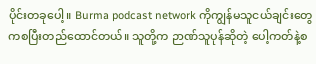ပိုင်းတခုပေါ့။ Burma podcast network ကိုကျွန်မသူငယ်ချင်းတွေကစပြီးတည်ထောင်တယ်။ သူတို့က ဉာဏ်သူပုန်ဆိုတဲ့ ပေါ့ကတ်နဲ့စ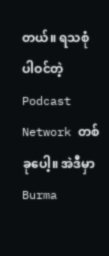တယ်။ ရသစုံပါဝင်တဲ့ Podcast Network တစ်ခုပေါ့။ အဲဒီမှာ Burma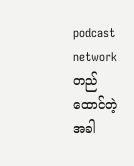podcast network တည်ထောင်တဲ့အခါ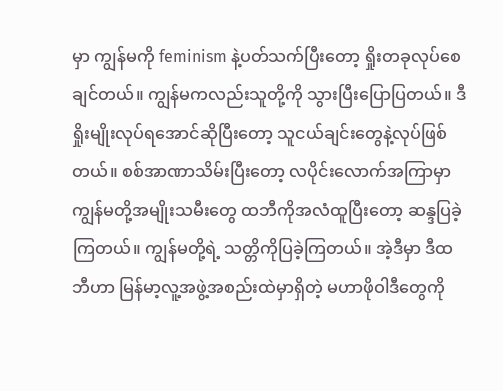မှာ ကျွန်မကို feminism နဲ့ပတ်သက်ပြီးတော့ ရှိုးတခုလုပ်စေချင်တယ်။ ကျွန်မကလည်းသူတို့ကို သွားပြီးပြောပြတယ်။ ဒီရှိုးမျိုးလုပ်ရအောင်ဆိုပြီးတော့ သူငယ်ချင်းတွေနဲ့လုပ်ဖြစ်တယ်။ စစ်အာဏာသိမ်းပြီးတော့ လပိုင်းလောက်အကြာမှာ ကျွန်မတို့အမျိုးသမီးတွေ ထဘီကိုအလံထူပြီးတော့ ဆန္ဒပြခဲ့ကြတယ်။ ကျွန်မတို့ရဲ့ သတ္တိကိုပြခဲ့ကြတယ်။ အဲ့ဒီမှာ ဒီထဘီဟာ မြန်မာ့လူ့အဖွဲ့အစည်းထဲမှာရှိတဲ့ မဟာဖိုဝါဒီတွေကို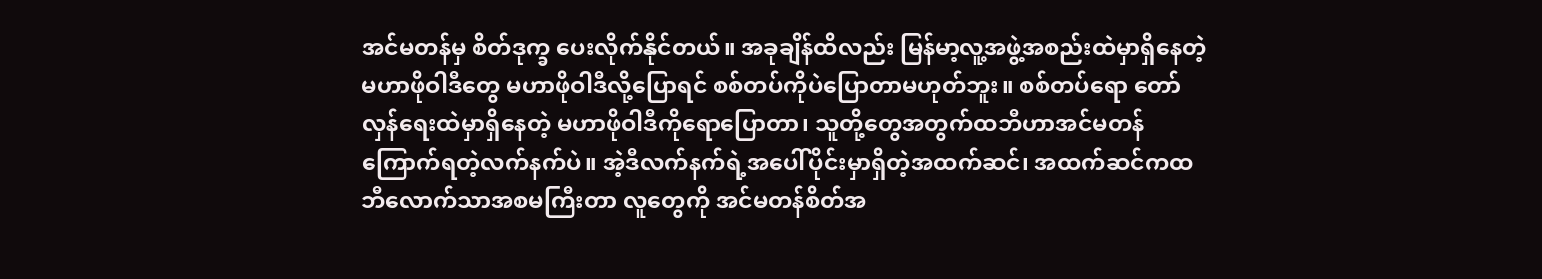အင်မတန်မှ စိတ်ဒုက္ခ ပေးလိုက်နိုင်တယ်။ အခုချိန်ထိလည်း မြန်မာ့လူ့အဖွဲ့အစည်းထဲမှာရှိနေတဲ့ မဟာဖိုဝါဒီတွေ မဟာဖိုဝါဒီလို့ပြောရင် စစ်တပ်ကိုပဲပြောတာမဟုတ်ဘူး။ စစ်တပ်ရော တော်လှန်ရေးထဲမှာရှိနေတဲ့ မဟာဖိုဝါဒီကိုရောပြောတာ၊ သူတို့တွေအတွက်ထဘီဟာအင်မတန်ကြောက်ရတဲ့လက်နက်ပဲ။ အဲ့ဒီလက်နက်ရဲ့အပေါ်ပိုင်းမှာရှိတဲ့အထက်ဆင်၊ အထက်ဆင်ကထဘီလောက်သာအစမကြီးတာ လူတွေကို အင်မတန်စိတ်အ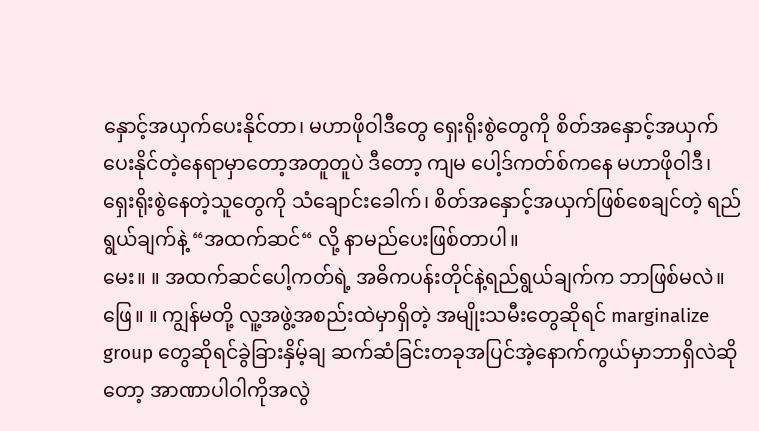နှောင့်အယှက်ပေးနိုင်တာ၊ မဟာဖိုဝါဒီတွေ ရှေးရိုးစွဲတွေကို စိတ်အနှောင့်အယှက်ပေးနိုင်တဲ့နေရာမှာတော့အတူတူပဲ ဒီတော့ ကျမ ပေါ့ဒ်ကတ်စ်ကနေ မဟာဖိုဝါဒီ၊ ရှေးရိုးစွဲနေတဲ့သူတွေကို သံချောင်းခေါက်၊ စိတ်အနှောင့်အယှက်ဖြစ်စေချင်တဲ့ ရည်ရွယ်ချက်နဲ့ “အထက်ဆင်“ လို့ နာမည်ပေးဖြစ်တာပါ။
မေး။ ။ အထက်ဆင်ပေါ့ကတ်ရဲ့ အဓိကပန်းတိုင်နဲ့ရည်ရွယ်ချက်က ဘာဖြစ်မလဲ။
ဖြေ။ ။ ကျွန်မတို့ လူ့အဖွဲ့အစည်းထဲမှာရှိတဲ့ အမျိုးသမီးတွေဆိုရင် marginalize group တွေဆိုရင်ခွဲခြားနှိမ့်ချ ဆက်ဆံခြင်းတခုအပြင်အဲ့နောက်ကွယ်မှာဘာရှိလဲဆိုတော့ အာဏာပါဝါကိုအလွဲ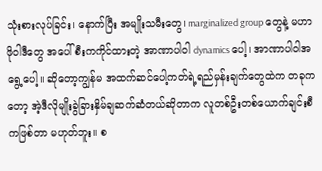သုံးစားလုပ်ခြင်း၊ နောက်ပြီး အမျိုးသမီးတွေ၊ marginalized group တွေနဲ့ မဟာဖိုဝါဒီတွေ အပေါ်စီးကကိုင်ထားတဲ့ အာဏာပါဝါ dynamics ပေါ့၊ အာဏာပါဝါအရွေ့ပေါ့။ ဆိုတော့ကျွန်မ အထက်ဆင်ပေါ့ကတ်ရဲ့ရည်မှန်းချက်တွေထဲက တခုကတော့ အဲ့ဒီလိုမျိုးခွဲခြားနှိမ်ချဆက်ဆံတယ်ဆိုတာက လူတစ်ဦးတစ်ယောက်ချင်းစီကဖြစ်တာ မဟုတ်ဘူး။ စ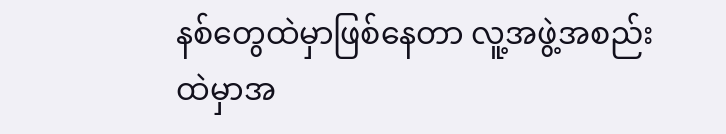နစ်တွေထဲမှာဖြစ်နေတာ လူ့အဖွဲ့အစည်းထဲမှာအ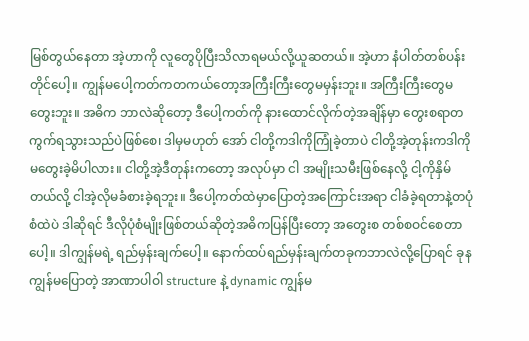မြစ်တွယ်နေတာ အဲ့ဟာကို လူတွေပိုပြီးသိလာရမယ်လို့ယူဆတယ်။ အဲ့ဟာ နံပါတ်တစ်ပန်းတိုင်ပေါ့။ ကျွန်မပေါ့ကတ်ကတကယ်တော့အကြီးကြီးတွေမမှန်းဘူး။ အကြီးကြီးတွေမတွေးဘူး။ အဓိက ဘာလဲဆိုတော့ ဒီပေါ့ကတ်ကို နားထောင်လိုက်တဲ့အချိန်မှာ တွေးစရာတကွက်ရသွားသည်ပဲဖြစ်စေ၊ ဒါမှမဟုတ် အော် ငါတို့ကဒါကိုကြုံခဲ့တာပဲ ငါတို့အဲ့တုန်းကဒါကိုမတွေးခဲ့မိပါလား။ ငါတို့အဲ့ဒီတုန်းကတော့ အလုပ်မှာ ငါ အမျိုးသမီးဖြစ်နေလို့ ငါ့ကိုနှိမ်တယ်လို့ ငါအဲ့လိုမခံစားခဲ့ရဘူး။ ဒီပေါ့ကတ်ထဲမှာပြောတဲ့အကြောင်းအရာ ငါခံခဲ့ရတာနဲ့တပုံစံထဲပဲ ဒါဆိုရင် ဒီလိုပုံစံမျိုးဖြစ်တယ်ဆိုတဲ့အဓိကပြန်ပြီးတော့ အတွေးစ တစ်စဝင်စေတာပေါ့။ ဒါကျွန်မရဲ့ ရည်မှန်းချက်ပေါ့။ နောက်ထပ်ရည်မှန်းချက်တခုကဘာလဲလို့ပြောရင် ခုနကျွန်မပြောတဲ့ အာဏာပါဝါ structure နဲ့ dynamic ကျွန်မ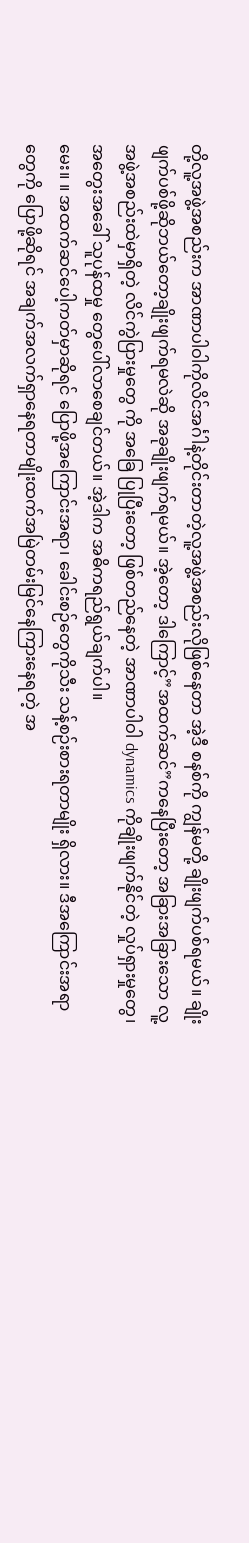တို့လူ့အဖွဲ့အစည်းက အာဏာပါဝါကိုလိင်အင်္ဂါနဲ့တိုင်းတာတဲ့လူ့အဖွဲ့အစည်းလိုဖြစ်နေတာ အဲ့ဒီ စနစ်ကို ကျွန်မတို့ ချိုးဖျက်ပစ်ရမယ်။ ချိုးဖျက်ပစ်ဖို့ဆိုဘယ်တော့ချိုးဖျက်ရမလဲဆို အခုချိုးဖျက်ရမယ်။ အဲ့တော့ ဒါကြောင့်”အထက်ဆင်”ကနေပြီးတော့ အခြားအခြားသော လူ့အဖွဲ့အစည်းထဲမှာရှိတဲ့ လိင်ကွဲပြားမှုတွေ ကို အခြေ ပြုပြီးတော့ ဖြစ်တည်နေတဲ့ အာဏာပါဝါ dynamics ကိုချိုးဖျက်နိုင်တဲ့ လှုပ်ရှားမှုတွေ၊ အတွေးအခေါ် သူပုန်ထမှု တွေပေါ်လာစေချင်တယ်။ အဲ့ဒါက အဓိကရည်ရွယ်ချက်ပါ။
မေး။ ။ အထက်ဆင်ပေါ့ကတ်မှာဆိုရင် ပြောဖို့အကြောင်းအရာ၊ ခေါင်းစဉ်တွေကိုသီး သန့်စဉ်းစားရတာမျိုး ရှိလား။ ဒီအကြောင်းအရာတွေကို ပြောဖို့ဆိုရင် အချက်အလက်ရှာနေရတာမျိုးထက်အမြဲတမ်းမြင်နေကြားနေရတဲ့ အ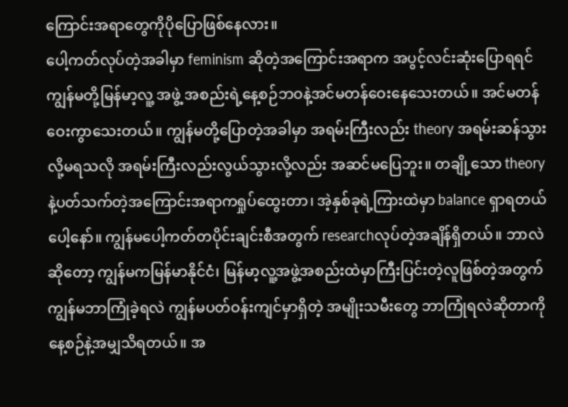ကြောင်းအရာတွေကိုပိုပြောဖြစ်နေလား။
ပေါ့ကတ်လုပ်တဲ့အခါမှာ feminism ဆိုတဲ့အကြောင်းအရာက အပွင့်လင်းဆုံးပြောရရင် ကျွန်မတို့မြန်မာ့လူ့ အဖွဲ့ အစည်းရဲ့နေ့စဉ်ဘဝနဲ့အင်မတန်ဝေးနေသေးတယ်။ အင်မတန်ဝေးကွာသေးတယ်။ ကျွန်မတို့ပြောတဲ့အခါမှာ အရမ်းကြီးလည်း theory အရမ်းဆန်သွားလို့မရသလို အရမ်းကြီးလည်းလွယ်သွားလို့လည်း အဆင်မပြေဘူး။ တချို့သော theory နဲ့ပတ်သက်တဲ့အကြောင်းအရာကရှုပ်ထွေးတာ၊ အဲ့နှစ်ခုရဲ့ကြားထဲမှာ balance ရှာရတယ်ပေါ့နော်။ ကျွန်မပေါ့ကတ်တပိုင်းချင်းစီအတွက် researchလုပ်တဲ့အချိန်ရှိတယ်။ ဘာလဲဆိုတော့ ကျွန်မကမြန်မာနိုင်ငံ၊ မြန်မာ့လူ့အဖွဲ့အစည်းထဲမှာကြီးပြင်းတဲ့လူဖြစ်တဲ့အတွက် ကျွန်မဘာကြုံခဲ့ရလဲ ကျွန်မပတ်ဝန်းကျင်မှာရှိတဲ့ အမျိုးသမီးတွေ ဘာကြုံရလဲဆိုတာကို နေ့စဉ်နဲ့အမျှသိရတယ်။ အ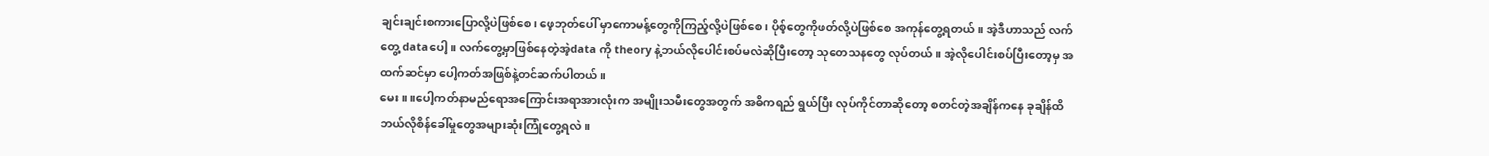ချင်းချင်းစကားပြောလို့ပဲဖြစ်စေ၊ ဖေ့ဘုတ်ပေါ် မှာကောမန့်တွေကိုကြည့်လို့ပဲဖြစ်စေ၊ ပိုစ့်တွေကိုဖတ်လို့ပဲဖြစ်စေ အကုန်တွေ့ရတယ်။ အဲ့ဒီဟာသည် လက်တွေ့ dataပေါ့။ လက်တွေ့မှာဖြစ်နေတဲ့အဲ့data ကို theory နဲ့ဘယ်လိုပေါင်းစပ်မလဲဆိုပြီးတော့ သုတေသနတွေ လုပ်တယ်။ အဲ့လိုပေါင်းစပ်ပြီးတော့မှ အထက်ဆင်မှာ ပေါ့ကတ်အဖြစ်နဲ့တင်ဆက်ပါတယ်။
မေး။ ။ပေါ့ကတ်နာမည်ရောအကြောင်းအရာအားလုံးက အမျိုးသမီးတွေအတွက် အဓိကရည် ရွယ်ပြီး လုပ်ကိုင်တာဆိုတော့ စတင်တဲ့အချိန်ကနေ ခုချိန်ထိ ဘယ်လိုစိန်ခေါ်မှုတွေအများဆုံးကြုံတွေ့ရလဲ။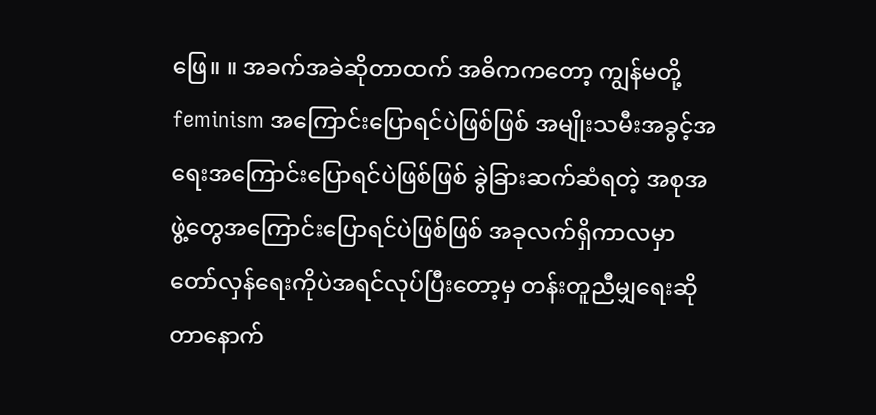ဖြေ။ ။ အခက်အခဲဆိုတာထက် အဓိကကတော့ ကျွန်မတို့ feminism အကြောင်းပြောရင်ပဲဖြစ်ဖြစ် အမျိုးသမီးအခွင့်အရေးအကြောင်းပြောရင်ပဲဖြစ်ဖြစ် ခွဲခြားဆက်ဆံရတဲ့ အစုအဖွဲ့တွေအကြောင်းပြောရင်ပဲဖြစ်ဖြစ် အခုလက်ရှိကာလမှာ တော်လှန်ရေးကိုပဲအရင်လုပ်ပြီးတော့မှ တန်းတူညီမျှရေးဆိုတာနောက်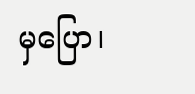မှပြော၊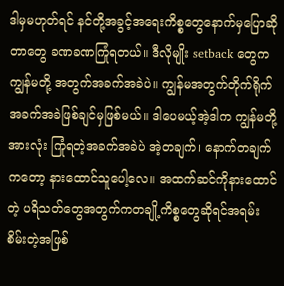ဒါမှမဟုတ်ရင် နင်တို့အခွင့်အရေးကိစ္စတွေနောက်မှပြောဆိုတာတွေ ခဏခဏကြုံရတယ်။ ဒီလိုမျိုး setback တွေက ကျွန်မတို့ အတွက်အခက်အခဲပဲ။ ကျွန်မအတွက်တိုက်ရိုက်အခက်အခဲဖြစ်ချင်မှဖြစ်မယ်။ ဒါပေမယ့်အဲ့ဒါက ကျွန်မတို့အားလုံး ကြုံရတဲ့အခက်အခဲပဲ အဲ့တချက်၊ နောက်တချက်ကတော့ နားထောင်သူပေါ့လေ။ အထက်ဆင်ကိုနားထောင်တဲ့ ပရိသတ်တွေအတွက်ကတချို့ကိစ္စတွေဆိုရင်အရမ်းစိမ်းတဲ့အဖြစ်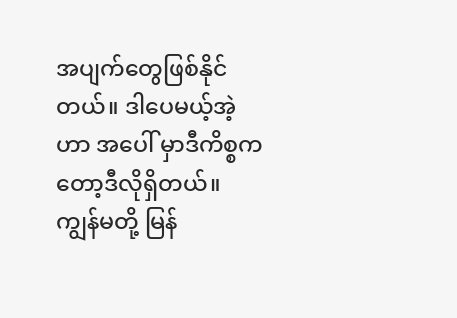အပျက်တွေဖြစ်နိုင်တယ်။ ဒါပေမယ့်အဲ့ဟာ အပေါ် မှာဒီကိစ္စကတော့ဒီလိုရှိတယ်။ ကျွန်မတို့ မြန်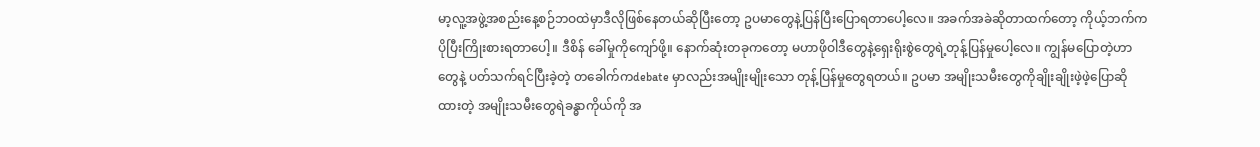မာ့လူ့အဖွဲ့အစည်းနေ့စဉ်ဘဝထဲမှာဒီလိုဖြစ်နေတယ်ဆိုပြီးတော့ ဥပမာတွေနဲ့ပြန်ပြီးပြောရတာပေါ့လေ။ အခက်အခဲဆိုတာထက်တော့ ကိုယ့်ဘက်ကပိုပြီးကြိုးစားရတာပေါ့။ ဒီစိန် ခေါ်မှုကိုကျော်ဖို့။ နောက်ဆုံးတခုကတော့ မဟာဖိုဝါဒီတွေနဲ့ရှေးရိုးစွဲတွေရဲ့တုန့်ပြန်မှုပေါ့လေ။ ကျွန်မပြောတဲ့ဟာတွေနဲ့ ပတ်သက်ရင်ပြီးခဲ့တဲ့ တခေါက်ကdebate မှာလည်းအမျိုးမျိုးသော တုန့်ပြန်မှုတွေရတယ်။ ဥပမာ အမျိုးသမီးတွေကိုချိုးချိုးဖဲ့ဖဲ့ပြောဆိုထားတဲ့ အမျိုးသမီးတွေရဲခန္ဓာကိုယ်ကို အ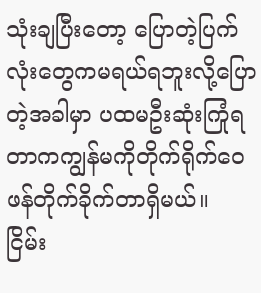သုံးချပြီးတော့ ပြောတဲ့ပြက်လုံးတွေကမရယ်ရဘူးလို့ပြောတဲ့အခါမှာ ပထမဦးဆုံးကြုံရတာကကျွန်မကိုတိုက်ရိုက်ဝေဖန်တိုက်ခိုက်တာရှိမယ်။ ငြိမ်း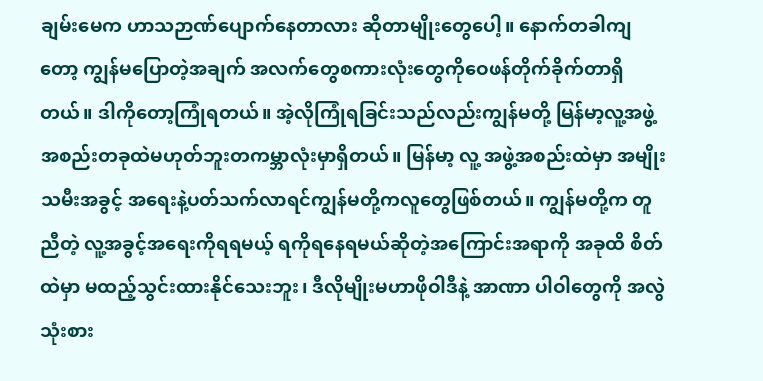ချမ်းမေက ဟာသဉာဏ်ပျောက်နေတာလား ဆိုတာမျိုးတွေပေါ့။ နောက်တခါကျတော့ ကျွန်မပြောတဲ့အချက် အလက်တွေစကားလုံးတွေကိုဝေဖန်တိုက်ခိုက်တာရှိတယ်။ ဒါကိုတော့ကြုံရတယ်။ အဲ့လိုကြုံရခြင်းသည်လည်းကျွန်မတို့ မြန်မာ့လူ့အဖွဲ့အစည်းတခုထဲမဟုတ်ဘူးတကမ္ဘာလုံးမှာရှိတယ်။ မြန်မာ့ လူ့ အဖွဲ့အစည်းထဲမှာ အမျိုးသမီးအခွင့် အရေးနဲ့ပတ်သက်လာရင်ကျွန်မတို့ကလူတွေဖြစ်တယ်။ ကျွန်မတို့က တူညီတဲ့ လူ့အခွင့်အရေးကိုရရမယ့် ရကိုရနေရမယ်ဆိုတဲ့အကြောင်းအရာကို အခုထိ စိတ်ထဲမှာ မထည့်သွင်းထားနိုင်သေးဘူး၊ ဒီလိုမျိုးမဟာဖိုဝါဒီနဲ့ အာဏာ ပါဝါတွေကို အလွဲသုံးစား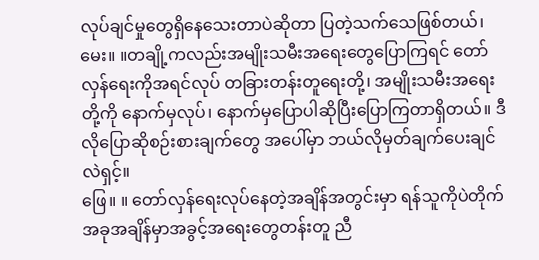လုပ်ချင်မှုတွေရှိနေသေးတာပဲဆိုတာ ပြတဲ့သက်သေဖြစ်တယ်၊
မေး။ ။တချို့ကလည်းအမျိုးသမီးအရေးတွေပြောကြရင် တော်လှန်ရေးကိုအရင်လုပ် တခြားတန်းတူရေးတို့၊ အမျိုးသမီးအရေးတို့ကို နောက်မှလုပ်၊ နောက်မှပြောပါဆိုပြီးပြောကြတာရှိတယ်။ ဒီလိုပြောဆိုစဉ်းစားချက်တွေ အပေါ်မှာ ဘယ်လိုမှတ်ချက်ပေးချင်လဲရှင့်။
ဖြေ။ ။ တော်လှန်ရေးလုပ်နေတဲ့အချိန်အတွင်းမှာ ရန်သူကိုပဲတိုက် အခုအချိန်မှာအခွင့်အရေးတွေတန်းတူ ညီ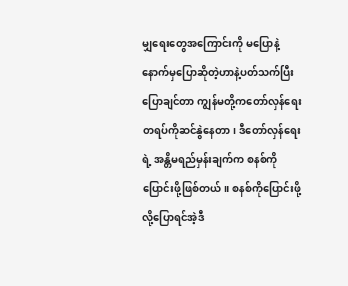မျှရေးတွေအကြောင်းကို မပြောနဲ့နောက်မှပြောဆိုတဲ့ဟာနဲ့ပတ်သက်ပြီးပြောချင်တာ ကျွန်မတို့ကတော်လှန်ရေး တရပ်ကိုဆင်နွဲနေတာ၊ ဒီတော်လှန်ရေးရဲ့ အန္တိမရည်မှန်းချက်က စနစ်ကိုပြောင်းဖို့ဖြစ်တယ်။ စနစ်ကိုပြောင်းဖို့ လို့ပြောရင်အဲ့ဒီ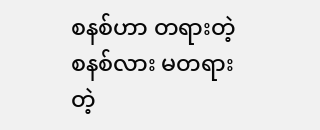စနစ်ဟာ တရားတဲ့စနစ်လား မတရားတဲ့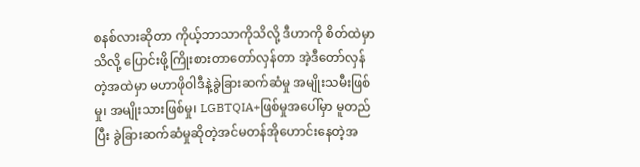စနစ်လားဆိုတာ ကိုယ့်ဘာသာကိုသိလို့ ဒီဟာကို စိတ်ထဲမှာသိလို့ ပြောင်းဖို့ကြိုးစားတာတော်လှန်တာ အဲ့ဒီတော်လှန်တဲ့အထဲမှာ မဟာဖိုဝါဒီနဲ့ခွဲခြားဆက်ဆံမှု အမျိုးသမီးဖြစ်မှု၊ အမျိုးသားဖြစ်မှု၊ LGBTQIA+ဖြစ်မှုအပေါ်မှာ မူတည်ပြီး ခွဲခြားဆက်ဆံမှုဆိုတဲ့အင်မတန်အိုဟောင်းနေတဲ့အ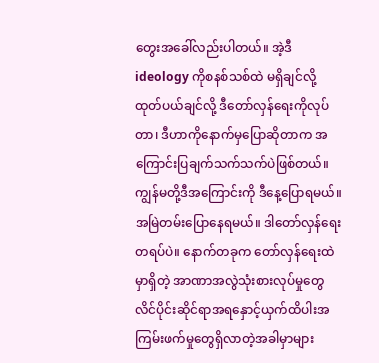တွေးအခေါ်လည်းပါတယ်။ အဲ့ဒီ ideology ကိုစနစ်သစ်ထဲ မရှိချင်လို့ထုတ်ပယ်ချင်လို့ ဒီတော်လှန်ရေးကိုလုပ်တာ၊ ဒီဟာကိုနောက်မှပြောဆိုတာက အကြောင်းပြချက်သက်သက်ပဲဖြစ်တယ်။ ကျွန်မတို့ဒီအကြောင်းကို ဒီနေ့ပြောရမယ်။ အမြဲတမ်းပြောနေရမယ်။ ဒါတော်လှန်ရေးတရပ်ပဲ။ နောက်တခုက တော်လှန်ရေးထဲမှာရှိတဲ့ အာဏာအလွဲသုံးစားလုပ်မှုတွေ လိင်ပိုင်းဆိုင်ရာအရနှောင့်ယှက်ထိပါးအကြမ်းဖက်မှုတွေရှိလာတဲ့အခါမှာများ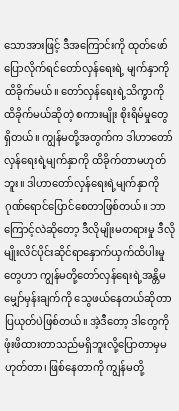သောအားဖြင့် ဒီအကြောင်းကို ထုတ်ဖော်ပြောလိုက်ရင်တော်လှန်ရေးရဲ့ မျက်နှာကိုထိခိုက်မယ်။ တော်လှန်ရေးရဲ့သိက္ခာကိုထိခိုက်မယ်ဆိုတဲ့ စကားမျိုး စိုးရိမ်မှုတွေရှိတယ်။ ကျွန်မတို့အတွက်က ဒါဟာတော်လှန်ရေးရဲ့မျက်နှာကို ထိခိုက်တာမဟုတ်ဘူး။ ဒါဟာတော်လှန်ရေးရဲ့မျက်နှာကို ဂုဏ်ရောင်ပြောင်စေတာဖြစ်တယ်။ ဘာကြောင့်လဲဆိုတော့ ဒီလိုမျိုးမတရားမှု ဒီလိုမျိုးလိင်ပိုင်းဆိုင်ရာနှောက်ယှက်ထိပါးမှုတွေဟာ ကျွန်မတို့တော်လှန်ရေးရဲ့အန္တိမ မျှော်မှန်းချက်ကို သွေဖယ်နေတယ်ဆိုတာပြယုတ်ပဲဖြစ်တယ်။ အဲ့ဒီတော့ ဒါတွေကိုဖုံးဖိထားတာသည်မရှိဘူးလို့ပြောတာမှမဟုတ်တာ၊ ဖြစ်နေတာကို ကျွန်မတို့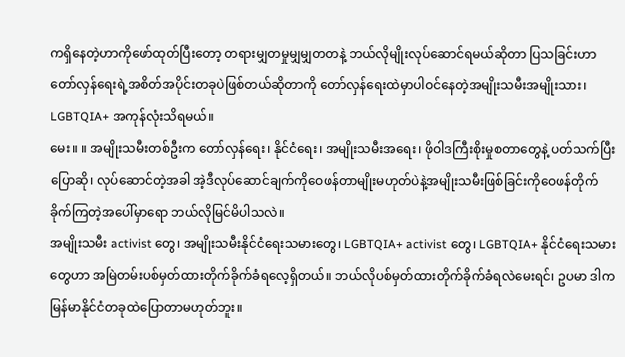ကရှိနေတဲ့ဟာကိုဖော်ထုတ်ပြီးတော့ တရားမျှတမှုမျှမျှတတနဲ့ ဘယ်လိုမျိုးလုပ်ဆောင်ရမယ်ဆိုတာ ပြသခြင်းဟာ တော်လှန်ရေးရဲ့အစိတ်အပိုင်းတခုပဲဖြစ်တယ်ဆိုတာကို တော်လှန်ရေးထဲမှာပါဝင်နေတဲ့အမျိုးသမီးအမျိုးသား၊ LGBTQIA+ အကုန်လုံးသိရမယ်။
မေး။ ။ အမျိုးသမီးတစ်ဦးက တော်လှန်ရေး၊ နိုင်ငံရေး၊ အမျိုးသမီးအရေး၊ ဖိုဝါဒကြီးစိုးမှုစတာတွေနဲ့ ပတ်သက်ပြီးပြောဆို၊ လုပ်ဆောင်တဲ့အခါ အဲ့ဒီလုပ်ဆောင်ချက်ကိုဝေဖန်တာမျိုးမဟုတ်ပဲနဲ့အမျိုးသမီးဖြစ်ခြင်းကိုဝေဖန်တိုက်ခိုက်ကြတဲ့အပေါ်မှာရော ဘယ်လိုမြင်မိပါသလဲ။
အမျိုးသမီး activist တွေ၊ အမျိုးသမီးနိုင်ငံရေးသမားတွေ၊ LGBTQIA+ activist တွေ၊ LGBTQIA+ နိုင်ငံရေးသမားတွေဟာ အမြဲတမ်းပစ်မှတ်ထားတိုက်ခိုက်ခံရလေ့ရှိတယ်။ ဘယ်လိုပစ်မှတ်ထားတိုက်ခိုက်ခံရလဲမေးရင်၊ ဥပမာ ဒါကမြန်မာနိုင်ငံတခုထဲပြောတာမဟုတ်ဘူး။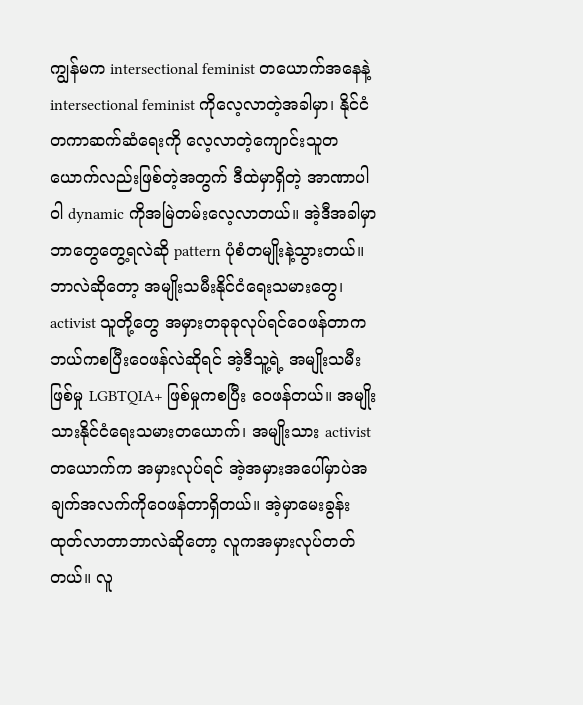ကျွန်မက intersectional feminist တယောက်အနေနဲ့ intersectional feminist ကိုလေ့လာတဲ့အခါမှာ၊ နိုင်ငံတကာဆက်ဆံရေးကို လေ့လာတဲ့ကျောင်းသူတယောက်လည်းဖြစ်တဲ့အတွက် ဒီထဲမှာရှိတဲ့ အာဏာပါဝါ dynamic ကိုအမြဲတမ်းလေ့လာတယ်။ အဲ့ဒီအခါမှာ ဘာတွေတွေ့ရလဲဆို pattern ပုံစံတမျိုးနဲ့သွားတယ်။ ဘာလဲဆိုတော့ အမျိုးသမီးနိုင်ငံရေးသမားတွေ၊ activist သူတို့တွေ အမှားတခုခုလုပ်ရင်ဝေဖန်တာက ဘယ်ကစပြီးဝေဖန်လဲဆိုရင် အဲ့ဒီသူ့ရဲ့ အမျိုးသမီးဖြစ်မှု LGBTQIA+ ဖြစ်မှုကစပြီး ဝေဖန်တယ်။ အမျိုးသားနိုင်ငံရေးသမားတယောက်၊ အမျိုးသား activist တယောက်က အမှားလုပ်ရင် အဲ့အမှားအပေါ်မှာပဲအချက်အလက်ကိုဝေဖန်တာရှိတယ်။ အဲ့မှာမေးခွန်းထုတ်လာတာဘာလဲဆိုတော့ လူကအမှားလုပ်တတ်တယ်။ လူ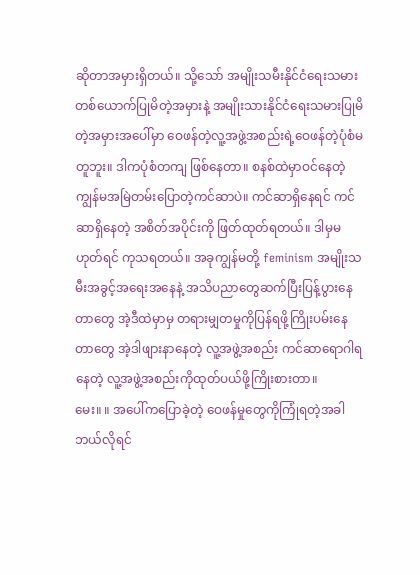ဆိုတာအမှားရှိတယ်။ သို့သော် အမျိုးသမီးနိုင်ငံရေးသမားတစ်ယောက်ပြုမိတဲ့အမှားနဲ့ အမျိုးသားနိုင်ငံရေးသမားပြုမိတဲ့အမှားအပေါ်မှာ ဝေဖန်တဲ့လူ့အဖွဲ့အစည်းရဲ့ဝေဖန်တဲ့ပုံစံမတူဘူး။ ဒါကပုံစံတကျ ဖြစ်နေတာ။ စနစ်ထဲမှာဝင်နေတဲ့ ကျွန်မအမြဲတမ်းပြောတဲ့ကင်ဆာပဲ။ ကင်ဆာရှိနေရင် ကင်ဆာရှိနေတဲ့ အစိတ်အပိုင်းကို ဖြတ်ထုတ်ရတယ်။ ဒါမှမဟုတ်ရင် ကုသရတယ်။ အခုကျွန်မတို့ feminism အမျိုးသမီးအခွင့်အရေးအနေနဲ့ အသိပညာတွေဆက်ပြီးပြန့်ပွားနေတာတွေ အဲ့ဒီထဲမှာမှ တရားမျှတမှုကိုပြန်ရဖို့ကြိုးပမ်းနေတာတွေ အဲ့ဒါဖျားနာနေတဲ့ လူ့အဖွဲ့အစည်း ကင်ဆာရောဂါရနေတဲ့ လူ့အဖွဲ့အစည်းကိုထုတ်ပယ်ဖို့ကြိုးစားတာ။
မေး။ ။ အပေါ်ကပြောခဲ့တဲ့ ဝေဖန်မှုတွေကိုကြုံရတဲ့အခါဘယ်လိုရင်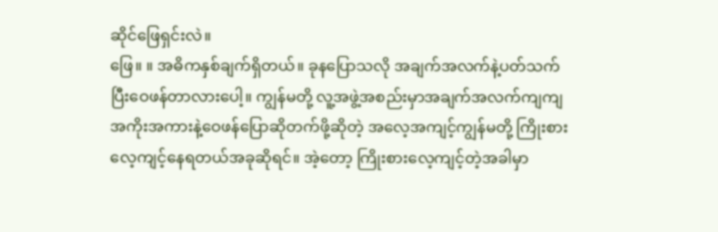ဆိုင်ဖြေရှင်းလဲ။
ဖြေ။ ။ အဓိကနှစ်ချက်ရှိတယ်။ ခုနပြောသလို အချက်အလက်နဲ့ပတ်သက်ပြီးဝေဖန်တာလားပေါ့။ ကျွန်မတို့ လူ့အဖွဲ့အစည်းမှာအချက်အလက်ကျကျ အကိုးအကားနဲ့ဝေဖန်ပြောဆိုတက်ဖို့ဆိုတဲ့ အလေ့အကျင့်ကျွန်မတို့ ကြိုးစားလေ့ကျင့်နေရတယ်အခုဆိုရင်။ အဲ့တော့ ကြိုးစားလေ့ကျင့်တဲ့အခါမှာ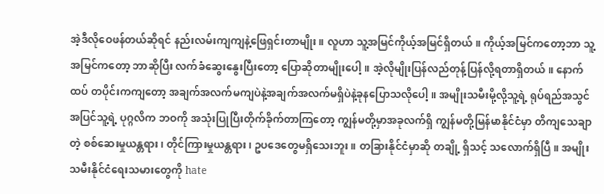အဲ့ဒီလိုဝေဖန်တယ်ဆိုရင် နည်းလမ်းကျကျနဲ့ဖြေရှင်းတာမျိုး။ လူဟာ သူ့အမြင်ကိုယ့်အမြင်ရှိတယ်။ ကိုယ့်အမြင်ကတော့ဘာ သူ့အမြင်ကတော့ ဘာဆိုပြီး လက်ခံဆွေးနွေးပြီးတော့ ပြောဆိုတာမျိုးပေါ့။ အဲ့လိုမျိုးပြန်လည်တုန့်ပြန်လို့ရတာရှိတယ်။ နောက်ထပ် တပိုင်းကကျတော့ အချက်အလက်မကျပဲနဲ့အချက်အလက်မရှိပဲနဲ့ခုနပြောသလိုပေါ့။ အမျိုးသမီးမို့လို့သူ့ရဲ့ ရုပ်ရည်အသွင်အပြင်သူ့ရဲ့ ပုဂ္ဂလိက ဘဝကို အသုံးပြုပြီးတိုက်ခိုက်တာကြတော့ ကျွန်မတို့မှာအခုလက်ရှိ ကျွန်မတို့မြန်မာနိုင်ငံမှာ တိကျသေချာတဲ့ စစ်ဆေးမှုယန္တရား၊ တိုင်ကြားမှုယန္တရား၊ ဥပဒေတွေမရှိသေးဘူး။ တခြားနိုင်ငံမှာဆို တချို့ ရှိသင့် သလောက်ရှိပြီ။ အမျိုးသမီးနိုင်ငံရေးသမားတွေကို hate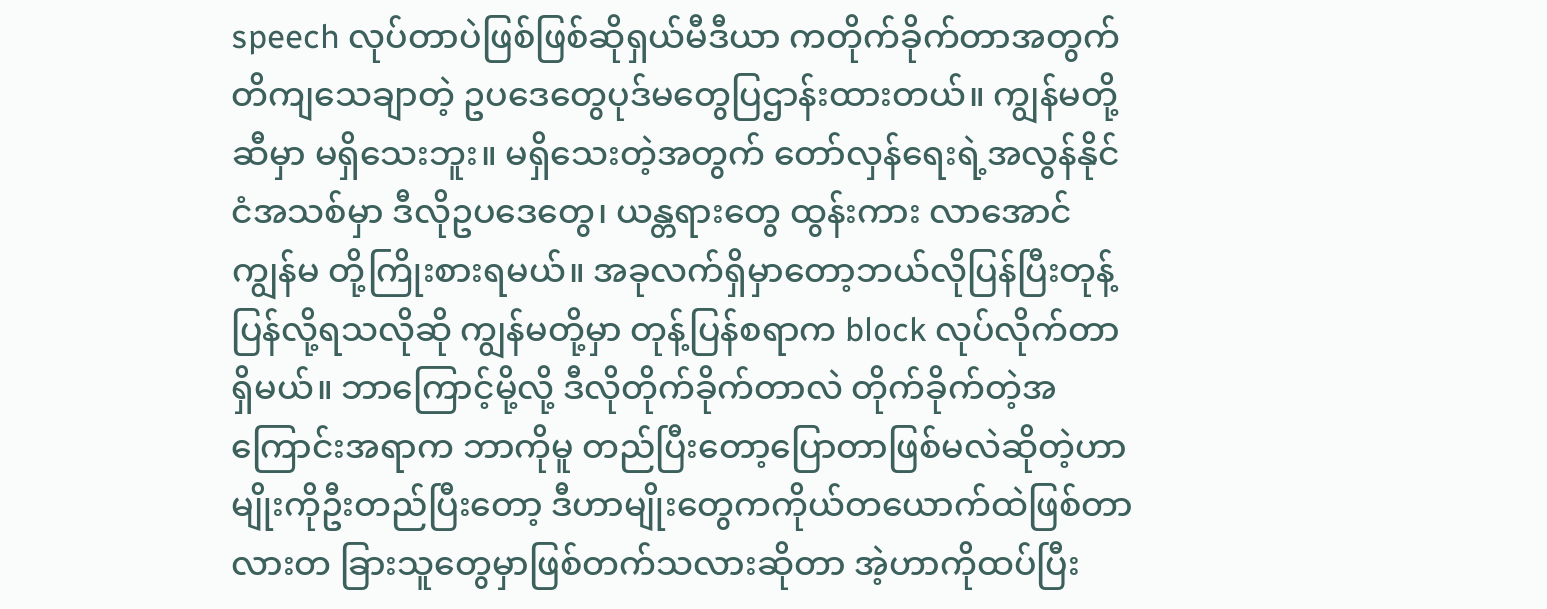speech လုပ်တာပဲဖြစ်ဖြစ်ဆိုရှယ်မီဒီယာ ကတိုက်ခိုက်တာအတွက် တိကျသေချာတဲ့ ဥပဒေတွေပုဒ်မတွေပြဌာန်းထားတယ်။ ကျွန်မတို့ဆီမှာ မရှိသေးဘူး။ မရှိသေးတဲ့အတွက် တော်လှန်ရေးရဲ့အလွန်နိုင်ငံအသစ်မှာ ဒီလိုဥပဒေတွေ၊ ယန္တရားတွေ ထွန်းကား လာအောင် ကျွန်မ တို့ကြိုးစားရမယ်။ အခုလက်ရှိမှာတော့ဘယ်လိုပြန်ပြီးတုန့်ပြန်လို့ရသလိုဆို ကျွန်မတို့မှာ တုန့်ပြန်စရာက block လုပ်လိုက်တာရှိမယ်။ ဘာကြောင့်မို့လို့ ဒီလိုတိုက်ခိုက်တာလဲ တိုက်ခိုက်တဲ့အကြောင်းအရာက ဘာကိုမူ တည်ပြီးတော့ပြောတာဖြစ်မလဲဆိုတဲ့ဟာမျိုးကိုဦးတည်ပြီးတော့ ဒီဟာမျိုးတွေကကိုယ်တယောက်ထဲဖြစ်တာလားတ ခြားသူတွေမှာဖြစ်တက်သလားဆိုတာ အဲ့ဟာကိုထပ်ပြီး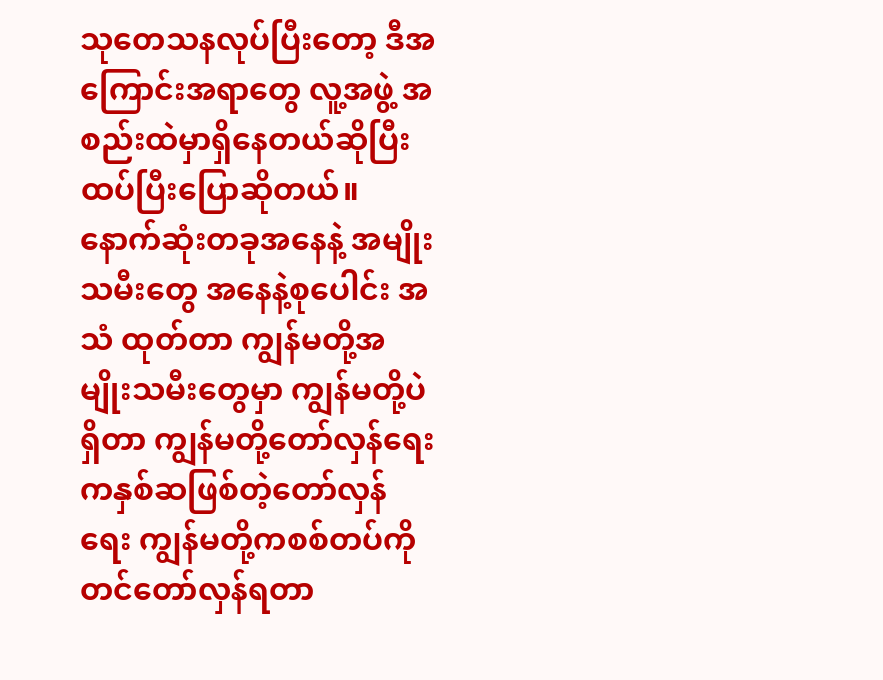သုတေသနလုပ်ပြီးတော့ ဒီအကြောင်းအရာတွေ လူ့အဖွဲ့ အစည်းထဲမှာရှိနေတယ်ဆိုပြီးထပ်ပြီးပြောဆိုတယ်။ နောက်ဆုံးတခုအနေနဲ့ အမျိုးသမီးတွေ အနေနဲ့စုပေါင်း အသံ ထုတ်တာ ကျွန်မတို့အမျိုးသမီးတွေမှာ ကျွန်မတို့ပဲရှိတာ ကျွန်မတို့တော်လှန်ရေးကနှစ်ဆဖြစ်တဲ့တော်လှန်ရေး ကျွန်မတို့ကစစ်တပ်ကိုတင်တော်လှန်ရတာ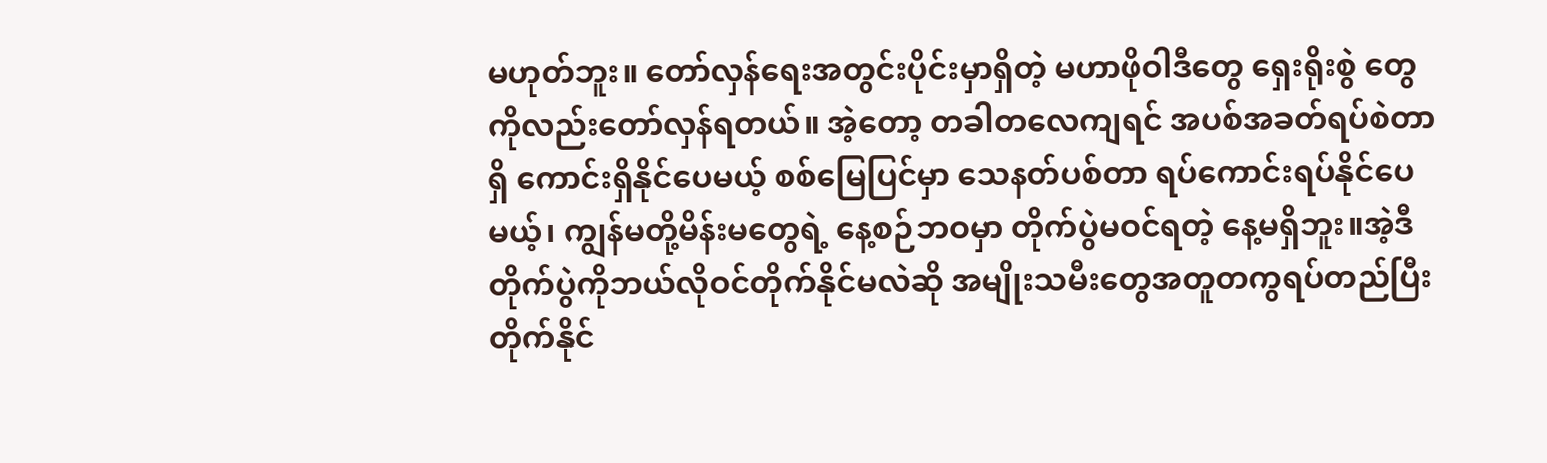မဟုတ်ဘူး။ တော်လှန်ရေးအတွင်းပိုင်းမှာရှိတဲ့ မဟာဖိုဝါဒီတွေ ရှေးရိုးစွဲ တွေကိုလည်းတော်လှန်ရတယ်။ အဲ့တော့ တခါတလေကျရင် အပစ်အခတ်ရပ်စဲတာရှိ ကောင်းရှိနိုင်ပေမယ့် စစ်မြေပြင်မှာ သေနတ်ပစ်တာ ရပ်ကောင်းရပ်နိုင်ပေမယ့်၊ ကျွန်မတို့မိန်းမတွေရဲ့ နေ့စဉ်ဘဝမှာ တိုက်ပွဲမဝင်ရတဲ့ နေ့မရှိဘူး။အဲ့ဒီတိုက်ပွဲကိုဘယ်လိုဝင်တိုက်နိုင်မလဲဆို အမျိုးသမီးတွေအတူတကွရပ်တည်ပြီးတိုက်နိုင်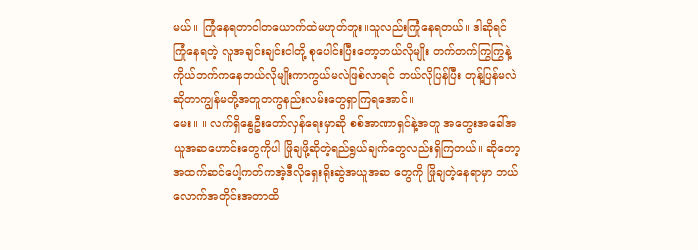မယ်။ ကြုံနေရတာငါတယောက်ထဲမဟုတ်ဘူး။သူလည်းကြုံနေရတယ်။ ဒါဆိုရင်ကြုံနေရတဲ့ လူအချင်းချင်းငါတို့ စုပေါင်းပြီးတော့ဘယ်လိုမျိုး တက်တက်ကြွကြွနဲ့ ကိုယ်ဘက်ကနေဘယ်လိုမျိုးကာကွယ်မလဲဖြစ်လာရင် ဘယ်လိုပြန်ပြီး တုန့်ပြန်မလဲဆိုတာကျွန်မတို့အတူတကွနည်းလမ်းတွေရှာကြရအောင်။
မေး။ ။ လက်ရှိနွေဦးတော်လှန်ရေးမှာဆို စစ်အာဏာရှင်နဲ့အတူ အတွေးအခေါ်အယူအဆဟောင်းတွေကိုပါ ဖြိုချဖို့ဆိုတဲ့ရည်ရွယ်ချက်တွေလည်းရှိကြတယ်။ ဆိုတော့အထက်ဆင်ပေါ့ကတ်ကအဲ့ဒီလိုရှေးရိုးဆွဲအယူအဆ တွေကို ဖြိုချတဲ့နေရာမှာ ဘယ်လောက်အတိုင်းအတာထိ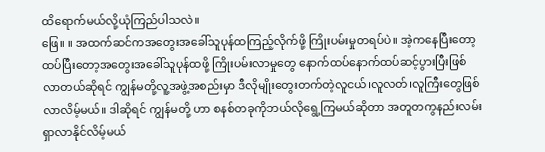ထိရောက်မယ်လို့ယုံကြည်ပါသလဲ။
ဖြေ။ ။ အထက်ဆင်ကအတွေးအခေါ်သူပုန်ထကြည့်လိုက်ဖို့ ကြိုးပမ်းမှုတရပ်ပဲ။ အဲ့ကနေပြီးတော့ ထပ်ပြီးတော့အတွေးအခေါ်သူပုန်ထဖို့ ကြိုးပမ်းလာမှုတွေ နောက်ထပ်နောက်ထပ်ဆင့်ပွားပြီးဖြစ်လာတယ်ဆိုရင် ကျွန်မတို့လူ့အဖွဲ့အစည်းမှာ ဒီလိုမျိုးတွေးတက်တဲ့လူငယ်၊လူလတ်၊လူကြီးတွေဖြစ်လာလိမ့်မယ်။ ဒါဆိုရင် ကျွန်မတို့ ဟာ စနစ်တခုကိုဘယ်လိုရွေ့ကြမယ်ဆိုတာ အတူတကွနည်းလမ်းရှာလာနိုင်လိမ့်မယ်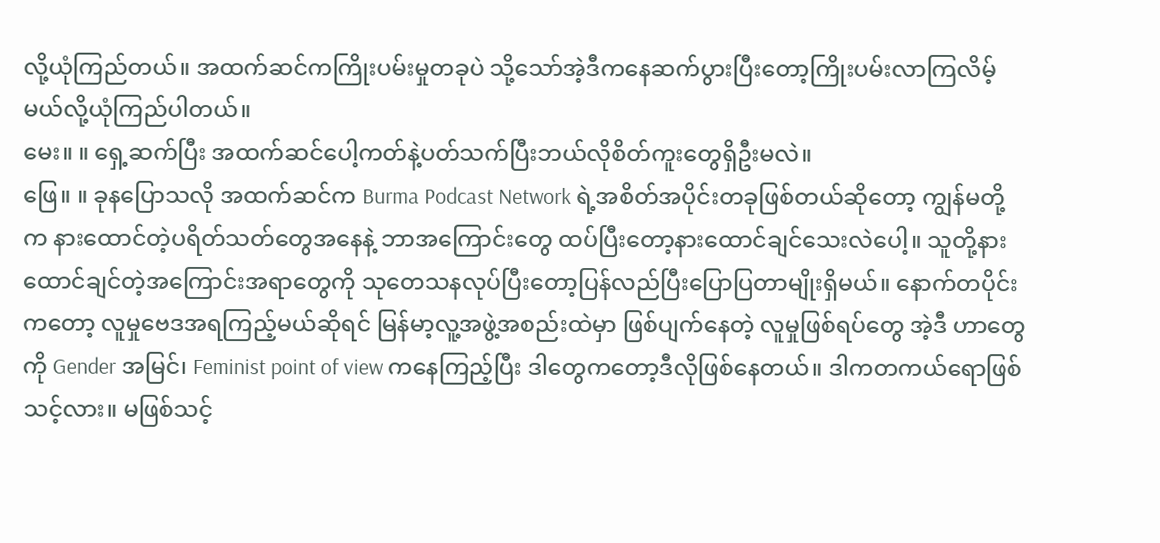လို့ယုံကြည်တယ်။ အထက်ဆင်ကကြိုးပမ်းမှုတခုပဲ သို့သော်အဲ့ဒီကနေဆက်ပွားပြီးတော့ကြိုးပမ်းလာကြလိမ့်မယ်လို့ယုံကြည်ပါတယ်။
မေး။ ။ ရှေ့ဆက်ပြီး အထက်ဆင်ပေါ့ကတ်နဲ့ပတ်သက်ပြီးဘယ်လိုစိတ်ကူးတွေရှိဦးမလဲ။
ဖြေ။ ။ ခုနပြောသလို အထက်ဆင်က Burma Podcast Network ရဲ့အစိတ်အပိုင်းတခုဖြစ်တယ်ဆိုတော့ ကျွန်မတို့က နားထောင်တဲ့ပရိတ်သတ်တွေအနေနဲ့ ဘာအကြောင်းတွေ ထပ်ပြီးတော့နားထောင်ချင်သေးလဲပေါ့။ သူတို့နားထောင်ချင်တဲ့အကြောင်းအရာတွေကို သုတေသနလုပ်ပြီးတော့ပြန်လည်ပြီးပြောပြတာမျိုးရှိမယ်။ နောက်တပိုင်းကတော့ လူမှုဗေဒအရကြည့်မယ်ဆိုရင် မြန်မာ့လူ့အဖွဲ့အစည်းထဲမှာ ဖြစ်ပျက်နေတဲ့ လူမှုဖြစ်ရပ်တွေ အဲ့ဒီ ဟာတွေကို Gender အမြင်၊ Feminist point of view ကနေကြည့်ပြီး ဒါတွေကတော့ဒီလိုဖြစ်နေတယ်။ ဒါကတကယ်ရောဖြစ်သင့်လား။ မဖြစ်သင့်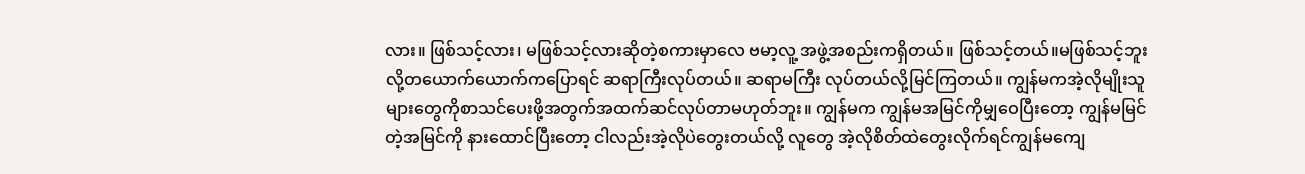လား။ ဖြစ်သင့်လား၊ မဖြစ်သင့်လားဆိုတဲ့စကားမှာလေ ဗမာ့လူ့ အဖွဲ့အစည်းကရှိတယ်။ ဖြစ်သင့်တယ်။မဖြစ်သင့်ဘူးလို့တယောက်ယောက်ကပြောရင် ဆရာကြီးလုပ်တယ်။ ဆရာမကြီး လုပ်တယ်လို့မြင်ကြတယ်။ ကျွန်မကအဲ့လိုမျိုးသူများတွေကိုစာသင်ပေးဖို့အတွက်အထက်ဆင်လုပ်တာမဟုတ်ဘူး။ ကျွန်မက ကျွန်မအမြင်ကိုမျှဝေပြီးတော့ ကျွန်မမြင်တဲ့အမြင်ကို နားထောင်ပြီးတော့ ငါလည်းအဲ့လိုပဲတွေးတယ်လို့ လူတွေ အဲ့လိုစိတ်ထဲတွေးလိုက်ရင်ကျွန်မကျေ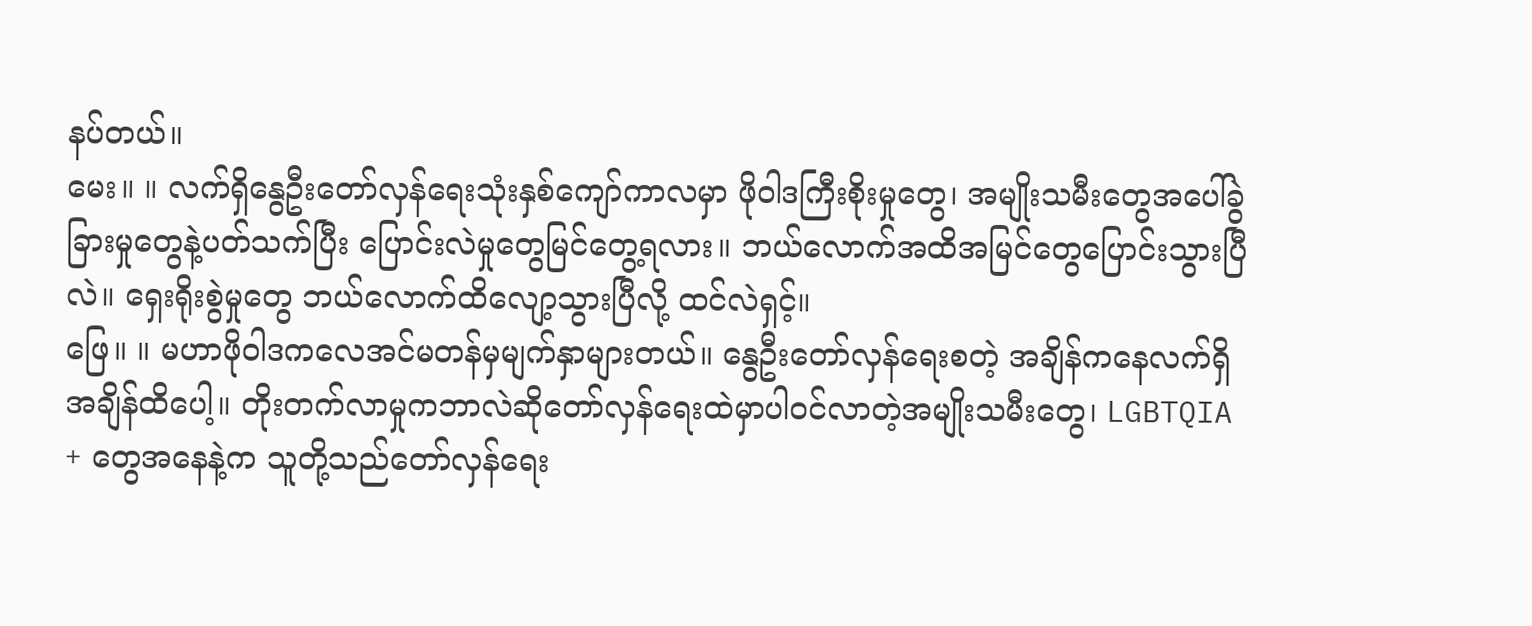နပ်တယ်။
မေး။ ။ လက်ရှိနွေဦးတော်လှန်ရေးသုံးနှစ်ကျော်ကာလမှာ ဖိုဝါဒကြီးစိုးမှုတွေ၊ အမျိုးသမီးတွေအပေါ်ခွဲခြားမှုတွေနဲ့ပတ်သက်ပြီး ပြောင်းလဲမှုတွေမြင်တွေ့ရလား။ ဘယ်လောက်အထိအမြင်တွေပြောင်းသွားပြီလဲ။ ရှေးရိုးစွဲမှုတွေ ဘယ်လောက်ထိလျော့သွားပြီလို့ ထင်လဲရှင့်။
ဖြေ။ ။ မဟာဖိုဝါဒကလေအင်မတန်မှမျက်နှာများတယ်။ နွေဦးတော်လှန်ရေးစတဲ့ အချိန်ကနေလက်ရှိအချိန်ထိပေါ့။ တိုးတက်လာမှုကဘာလဲဆိုတော်လှန်ရေးထဲမှာပါဝင်လာတဲ့အမျိုးသမီးတွေ၊ LGBTQIA + တွေအနေနဲ့က သူတို့သည်တော်လှန်ရေး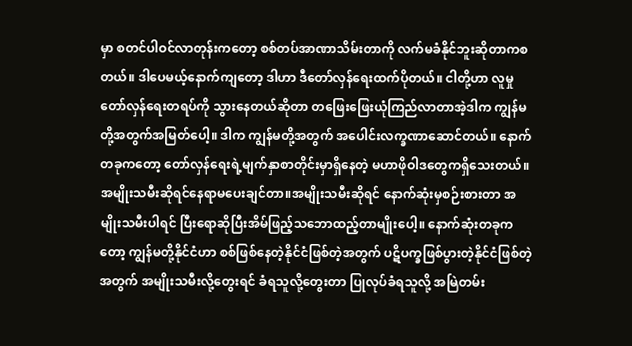မှာ စတင်ပါဝင်လာတုန်းကတော့ စစ်တပ်အာဏာသိမ်းတာကို လက်မခံနိုင်ဘူးဆိုတာကစတယ်။ ဒါပေမယ့်နောက်ကျတော့ ဒါဟာ ဒီတော်လှန်ရေးထက်ပိုတယ်။ ငါတို့ဟာ လူမှုတော်လှန်ရေးတရပ်ကို သွားနေတယ်ဆိုတာ တဖြေးဖြေးယုံကြည်လာတာအဲ့ဒါက ကျွန်မတို့အတွက်အမြတ်ပေါ့။ ဒါက ကျွန်မတို့အတွက် အပေါင်းလက္ခဏာဆောင်တယ်။ နောက်တခုကတော့ တော်လှန်ရေးရဲ့မျက်နှာစာတိုင်းမှာရှိနေတဲ့ မဟာဖိုဝါဒတွေကရှိသေးတယ်။ အမျိုးသမီးဆိုရင်နေရာမပေးချင်တာ။အမျိုးသမီးဆိုရင် နောက်ဆုံးမှစဉ်းစားတာ အမျိုးသမီးပါရင် ပြီးရောဆိုပြီးအိမ်ဖြည့်သဘောထည့်တာမျိုးပေါ့။ နောက်ဆုံးတခုကတော့ ကျွန်မတို့နိုင်ငံဟာ စစ်ဖြစ်နေတဲ့နိုင်ငံဖြစ်တဲ့အတွက် ပဋိပက္ခဖြစ်ပွားတဲ့နိုင်ငံဖြစ်တဲ့အတွက် အမျိုးသမီးလို့တွေးရင် ခံရသူလို့တွေးတာ ပြုလုပ်ခံရသူလို့ အမြဲတမ်း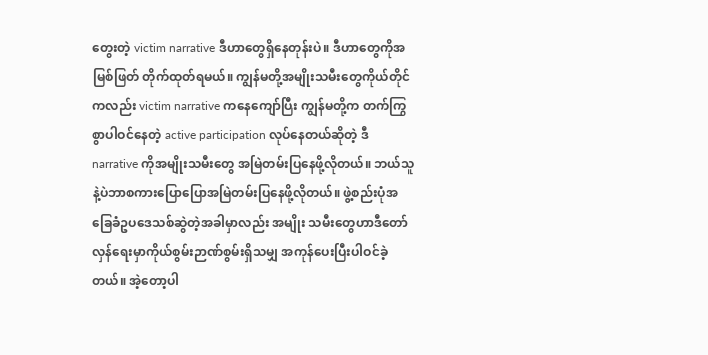တွေးတဲ့ victim narrative ဒီဟာတွေရှိနေတုန်းပဲ။ ဒီဟာတွေကိုအမြစ်ဖြတ် တိုက်ထုတ်ရမယ်။ ကျွန်မတို့အမျိုးသမီးတွေကိုယ်တိုင်ကလည်း victim narrative ကနေကျော်ပြီး ကျွန်မတို့က တက်ကြွ စွာပါဝင်နေတဲ့ active participation လုပ်နေတယ်ဆိုတဲ့ ဒီ narrative ကိုအမျိုးသမီးတွေ အမြဲတမ်းပြနေဖို့လိုတယ်။ ဘယ်သူနဲ့ပဲဘာစကားပြောပြောအမြဲတမ်းပြနေဖို့လိုတယ်။ ဖွဲ့စည်းပုံအခြေခံဥပဒေသစ်ဆွဲတဲ့အခါမှာလည်း အမျိုး သမီးတွေဟာဒီတော်လှန်ရေးမှာကိုယ်စွမ်းဉာဏ်စွမ်းရှိသမျှ အကုန်ပေးပြီးပါဝင်ခဲ့တယ်။ အဲ့တော့ပါ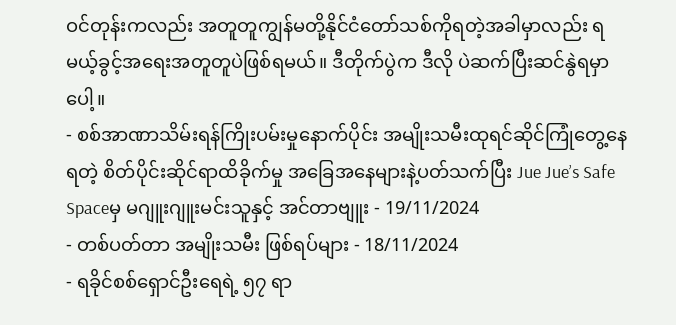ဝင်တုန်းကလည်း အတူတူကျွန်မတို့နိုင်ငံတော်သစ်ကိုရတဲ့အခါမှာလည်း ရမယ့်ခွင့်အရေးအတူတူပဲဖြစ်ရမယ်။ ဒီတိုက်ပွဲက ဒီလို ပဲဆက်ပြီးဆင်နွဲရမှာပေါ့။
- စစ်အာဏာသိမ်းရန်ကြိုးပမ်းမှုနောက်ပိုင်း အမျိုးသမီးထုရင်ဆိုင်ကြုံတွေ့နေရတဲ့ စိတ်ပိုင်းဆိုင်ရာထိခိုက်မှု အခြေအနေများနဲ့ပတ်သက်ပြီး Jue Jue’s Safe Spaceမှ မဂျူးဂျူးမင်းသူနှင့် အင်တာဗျူး - 19/11/2024
- တစ်ပတ်တာ အမျိုးသမီး ဖြစ်ရပ်များ - 18/11/2024
- ရခိုင်စစ်ရှောင်ဦးရေရဲ့ ၅၇ ရာ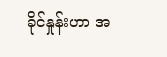ခိုင်နှုန်းဟာ အ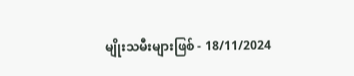မျိုးသမီးများဖြစ် - 18/11/2024